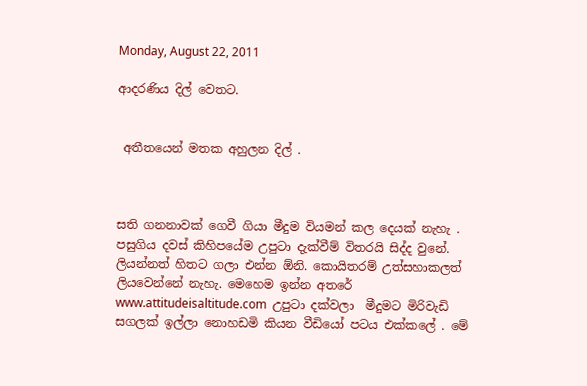Monday, August 22, 2011

ආදරණිය දිල් වෙතට.


 අතීතයෙන් මතක අහුලන දිල් .



සති ගනනාවක් ගෙවී ගියා මීදුම වියමන් කල දෙයක් නැහැ . පසුගිය දවස් කිහිපයේම උපුටා දැක්වීම් විතරයි සිද්ද වුනේ. ලියන්නත් හිතට ගලා එන්න ඕනි. කොයිතරම් උත්සහාකලත් ලියවෙන්නේ නැහැ. මෙහෙම ඉන්න අතරේ www.attitudeisaltitude.com  උපුටා දක්වලා  මීදුමට මිරිවැඩි සගලක් ඉල්ලා නොහඩමි කියන වීඩියෝ පටය එක්කලේ . මේ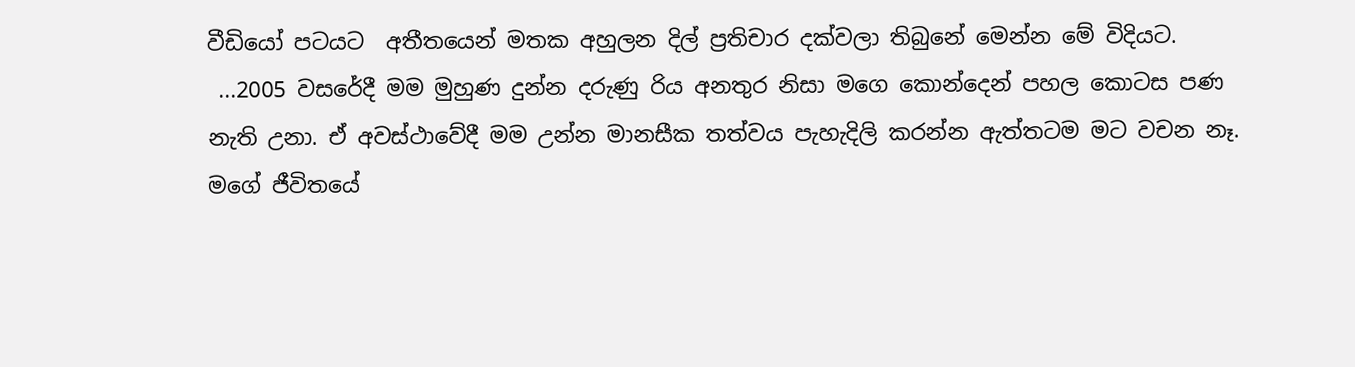වීඩියෝ පටයට  අතීතයෙන් මතක අහුලන දිල් ප්‍රතිචාර දක්වලා තිබුනේ මෙන්න මේ විදියට.
 ...2005 වසරේදී මම මුහුණ දුන්න දරුණු රිය අනතුර නිසා මගෙ කොන්දෙන් පහල කොටස පණ නැති උනා. ඒ අවස්ථාවේදී මම උන්න මානසීක තත්වය පැහැදිලි කරන්න ඇත්තටම මට වචන නෑ. මගේ ජීවිතයේ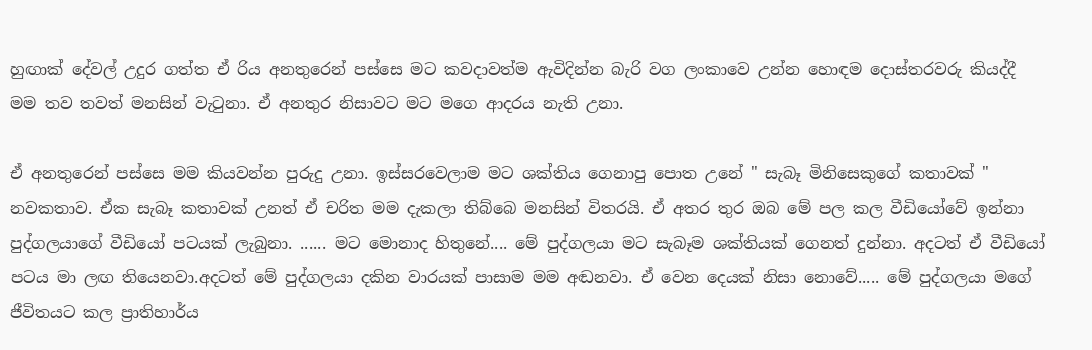හුඟාක් දේවල් උදුර ගත්ත ඒ රිය අනතුරෙන් පස්සෙ මට කවදාවත්ම ඇවිදින්න බැරි වග ලංකාවෙ උන්න හොඳම දොස්තරවරු කියද්දී මම තව තවත් මනසින් වැටුනා. ඒ අනතුර නිසාවට මට මගෙ ආදරය නැති උනා.

ඒ අනතුරෙන් පස්සෙ මම කියවන්න පුරුදු උනා. ඉස්සරවෙලාම මට ශක්තිය ගෙනාපු පොත උනේ " සැබෑ මිනිසෙකුගේ කතාවක් " නවකතාව. ඒක සැබෑ කතාවක් උනත් ඒ චරිත මම දැකලා තිබ්බෙ මනසින් විතරයි. ඒ අතර තුර ඔබ මේ පල කල වීඩියෝවේ ඉන්නා පුද්ගලයාගේ වීඩියෝ පටයක් ලැබුනා. ...... මට මොනාද හිතුනේ.... මේ පුද්ගලයා මට සැබෑම ශක්තියක් ගෙනත් දුන්නා. අදටත් ඒ වීඩියෝ පටය මා ලඟ තියෙනවා.අදටත් මේ පුද්ගලයා දකින වාරයක් පාසාම මම අඬනවා. ඒ වෙන දෙයක් නිසා නොවේ..... මේ පුද්ගලයා මගේ ජීවිතයට කල ප්‍රාතිහාර්ය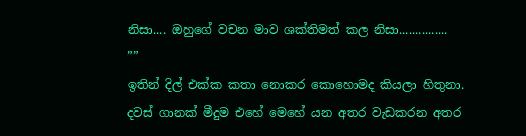නිසා.... ඔහුගේ වචන මාව ශක්තිමත් කල නිසා...............
””
ඉතින් දිල් එක්ක කතා නොකර කොහොමද කියලා හිතුනා. දවස් ගානක් මීදුම එහේ මෙහේ යන අතර වැඩකරන අතර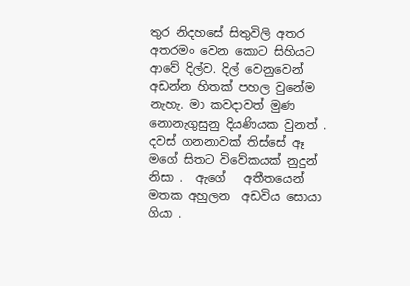තුර නිදහසේ සිතුවිලි අතර අතරමං වෙන කොට සිහියට ආවේ දිල්ව. දිල් වෙනුවෙන් අඩන්න හිතක් පහල වුනේම නැහැ. මා කවදාවත් මුණ නොනැගුසුනු දියණියක වුනත් . දවස් ගනනාවක් තිස්සේ ඈ මගේ සිතට විවේකයක් නුදුන් නිසා .  ඇගේ   අතීතයෙන් මතක අහුලන  අඩවිය සොයා ගියා .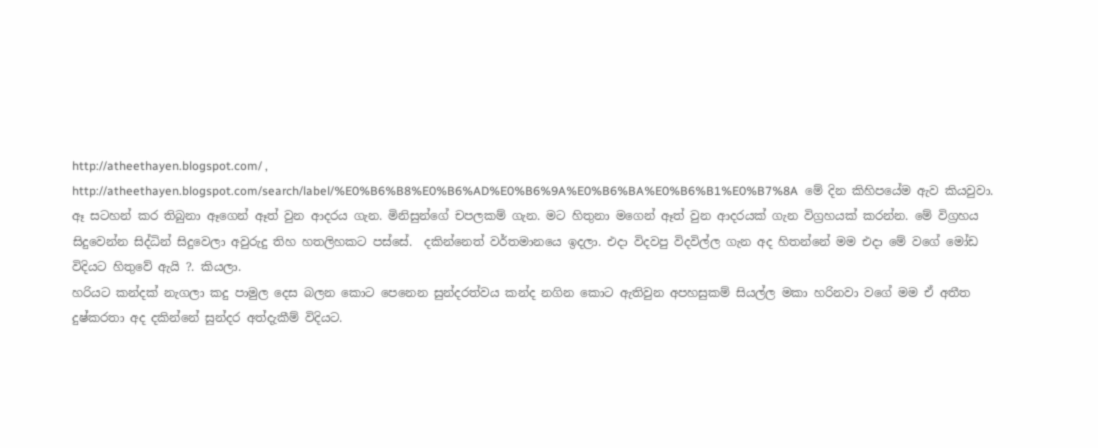http://atheethayen.blogspot.com/ , http://atheethayen.blogspot.com/search/label/%E0%B6%B8%E0%B6%AD%E0%B6%9A%E0%B6%BA%E0%B6%B1%E0%B7%8A  මේ දින කිහිපයේම ඇව කි‍යවුවා.
ඈ සටහන් කර තිබුනා ඈගෙන් ඈත් වුන ආදරය ගැන. මිනිසුන්ගේ චපලකම් ගැන. මට හිතුනා මගෙන් ඈත් වුන ආදරයක් ගැන විග්‍රහයක් කරන්න. මේ විග්‍රහය සිදුවෙන්න සිද්ධින් සිදුවෙලා අවුරුදු තිහ හතලිහකට පස්සේ.  දකින්නෙත් වර්තමානයෙ ඉදලා. එදා විදවපු විදවිල්ල ගැන අද හිතන්නේ මම එදා මේ වගේ මෝඩ විදියට හිතුවේ ඇයි ?. කියලා.
හරියට කන්දක් නැගලා කදු පාමුල දෙස බලන කොට පෙනෙන සුන්දරත්වය කන්ද නගින කොට ඇතිවුන අපහසුකම් සියල්ල මකා හරිනවා වගේ මම ඒ අතීත දුෂ්කරතා අද දකින්නේ සුන්දර අත්දැකීම් විදියට.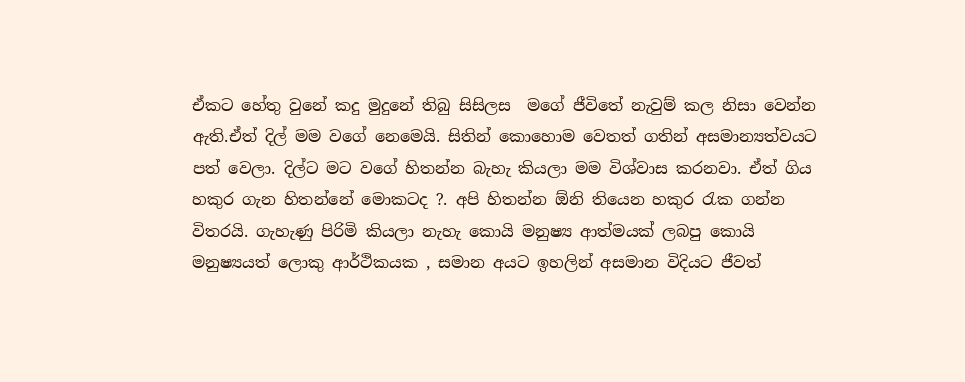ඒකට හේතු වුනේ කදු මුදුනේ තිබු සිසිලස  මගේ ජීවිතේ නැවුම් කල නිසා වෙන්න ඇති.ඒත් දිල් මම වගේ නෙමෙයි. සිතින් කොහොම වෙතත් ගතින් අසමාන්‍යත්වයට පත් වෙලා. දිල්ට මට වගේ හිතන්න බැහැ කියලා මම විශ්වාස කරනවා. ඒත් ගිය හකුර ගැන හිතන්නේ මොකටද ?. අපි හිතන්න ඕනි තියෙන හකුර රැක ගන්න විතරයි. ගැහැණු පිරිමි කියලා නැහැ කොයි මනුෂ්‍ය ආත්මයක් ලබපු කොයි මනුෂ්‍යයත් ලොකු ආර්ථිකයක , සමාන අයට ඉහලින් අසමාන විදියට ජීවත්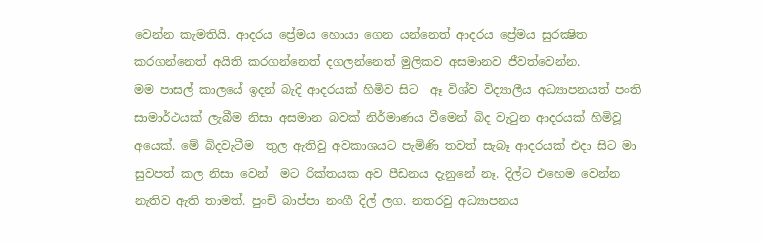වෙන්න කැමතියි. ආදරය ප්‍රේමය හොයා ගෙන යන්නෙත් ආදරය ප්‍රේමය සුරක්‍ෂිත කරගන්නෙත් අයිති කරගන්නෙත් දගලන්නෙත් මුලිකව අසමානව ජීවත්වෙන්න.
මම පාසල් කාලයේ ඉදන් බැදි ආදරයක් හිමිව සිට  ඈ විශ්ව විද්‍යාලීය අධ්‍යාපනයත් පංති සාමාර්ථයක් ලැබීම නිසා අසමාන බවක් නිර්මාණය වීමෙන් බිද වැටුන ආදරයක් හිමිවූ අයෙක්. මේ බිදවැටීම  තුල ඇතිවු අවකාශයට පැමිණි තවත් සැබෑ ආදරයක් එදා සිට මා සුවපත් කල නිසා වෙන්  මට රික්තයක අව පීඩනය දැනුනේ නෑ. දිල්ට එහෙම වෙන්න නැතිව ඇති තාමත්. පුංචි බාප්පා නංගී දිල් ලග. නතරවු අධ්‍යාපනය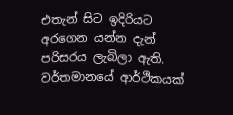එතැන් සිට ඉදිරියට අරගෙන යන්න දැන් පරිසරය ලැබිලා ඇති. වර්තමානයේ ආර්ථිකයක්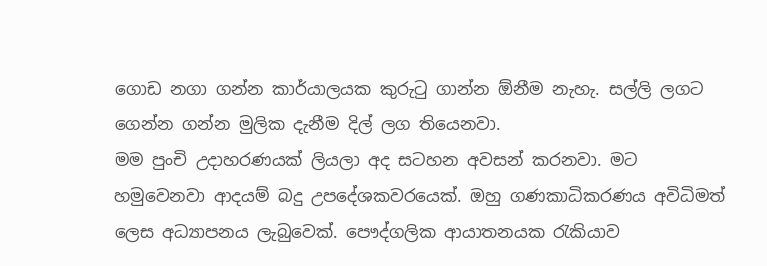ගොඩ නගා ගන්න කාර්යාලයක කුරුටු ගාන්න ඕනීම නැහැ. සල්ලි ලගට ගෙන්න ගන්න මුලික දැනීම දිල් ලග තියෙනවා.
මම පුංචි උදාහරණයක් ලියලා අද සටහන අවසන් කරනවා. මට හමුවෙනවා ආදයම් බදු උපදේශකවරයෙක්. ඔහු ගණකාධිකරණය අවිධිමත් ලෙස අධ්‍යාපනය ලැබුවෙක්. පෞද්ගලික ආයාතනයක රැකියාව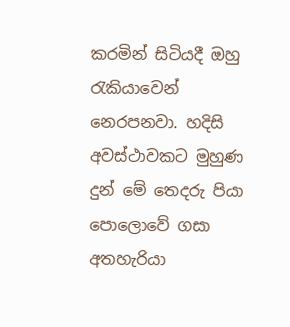කරමින් සිටියදී ඔහු රැකියාවෙන් නෙරපනවා. හදිසි අවස්ථාවකට මුහුණ දුන් මේ තෙදරු පියා   පොලොවේ ගසා අතහැරියා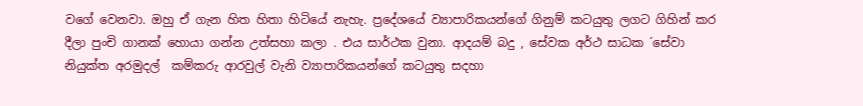වගේ වෙනවා. ඔහු ඒ ගැන හිත හිතා හිටියේ නැහැ. ප්‍රදේශයේ ව්‍යාපාරිකයන්ගේ ගිනුම් කටයුතු ලගට ගිහින් කර දීලා පුංචි ගානක් හොයා ගන්න උත්සහා කලා . එය සාර්ථක වුනා. ආදයම් බදු , සේවක අර්ථ සාධක ´සේවා නියුක්ත අරමුදල්  කම්කරු ආරවුල් වැනි ව්‍යාපාරිකයන්ගේ කටයුතු සදහා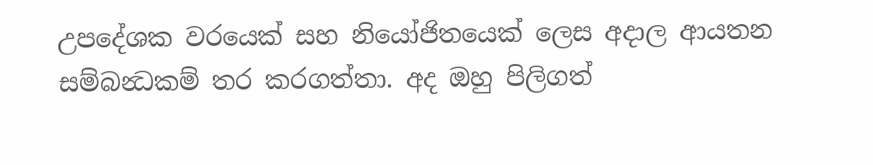උපදේශක වරයෙක් සහ නියෝජිතයෙක් ලෙස අදාල ආයතන සම්බන්‍ධකම් තර කරගත්තා. අද ඔහු පිලිගත්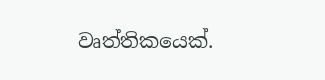වෘත්තිකයෙක්.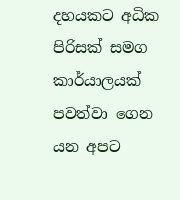දහයකට අධික පිරිසක් සමග කාර්යාලයක් පවත්වා ගෙන යන අපට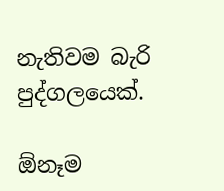නැතිවම බැරි පුද්ගලයෙක්.

ඕනෑම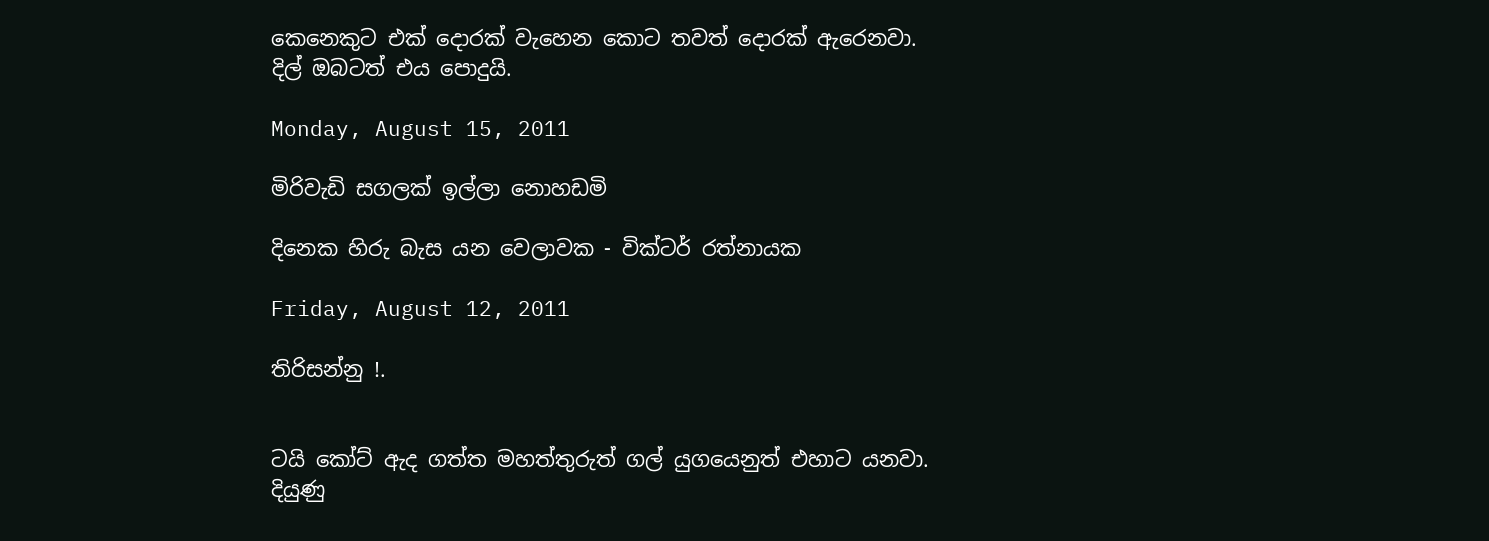කෙනෙකුට එක් දොරක් වැහෙන කොට තවත් දොරක් ඇරෙනවා.
දිල් ඔබටත් එය පොදුයි.

Monday, August 15, 2011

මිරිවැඩි සගලක් ඉල්ලා නොහඩමි

දිනෙක හිරු බැස යන වෙලාවක - වික්ටර් රත්නායක

Friday, August 12, 2011

තිරිසන්නු !.


ටයි කෝට් ඇද ගත්ත මහත්තුරුත් ගල් යුගයෙනුත් එහාට යනවා.
දියුණු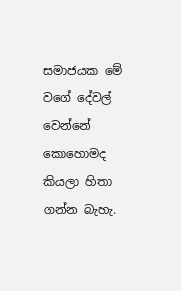සමාජයක මේ වගේ දේවල් වෙන්නේ කොහොමද කියලා හිතා ගන්න බැහැ.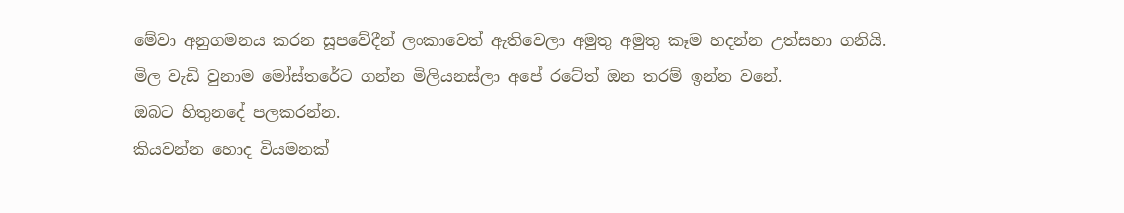මේවා අනුගමනය කරන සූපවේදීන් ලංකාවෙත් ඇතිවෙලා අමුතු අමුතු කෑම හදන්න උත්සහා ගනියි.
මිල වැඩි වුනාම මෝස්තරේට ගන්න මිලියනස්ලා අපේ රටේත් ඔන තරම් ඉන්න වනේ.
ඔබට හිතුනදේ පලකරන්න.
කියවන්න හොද වියමනක්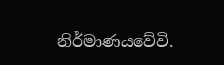නිර්මාණයවේවි.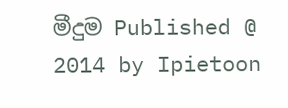මීදුම Published @ 2014 by Ipietoon